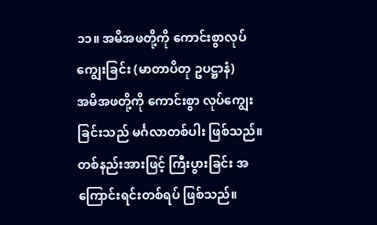၁၁။ အမိအဖတို့ကို ကောင်းစွာလုပ်ကျွေးခြင်း (မာတာပိတု ဥပဋ္ဌာနံ)
အမိအဖတို့ကို ကောင်းစွာ လုပ်ကျွေးခြင်းသည် မင်္ဂလာတစ်ပါး ဖြစ်သည်။ တစ်နည်းအားဖြင့် ကြီးပွားခြင်း အကြောင်းရင်းတစ်ရပ် ဖြစ်သည်။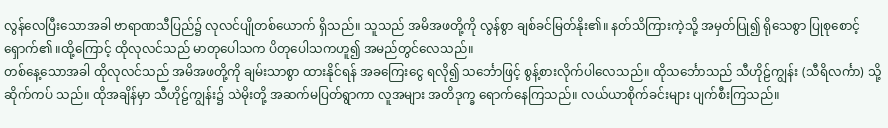လွန်လေပြီးသောအခါ ဗာရာဏသီပြည်၌ လုလင်ပျိုတစ်ယောက် ရှိသည်။ သူသည် အမိအဖတို့ကို လွန်စွာ ချစ်ခင်မြတ်နိုး၏။ နတ်သိကြားကဲ့သို့ အမှတ်ပြု၍ ရိုသေစွာ ပြုစုစောင့်ရှောက်၏ ။ထို့ကြောင့် ထိုလုလင်သည် မာတုပေါသက ပိတုပေါသကဟူ၍ အမည်တွင်လေသည်။
တစ်နေ့သောအခါ ထိုလုလင်သည် အမိအဖတို့ကို ချမ်းသာစွာ ထားနိုင်ရန် အခကြေးငွေ ရလို၍ သင်္ဘောဖြင့် စွန့်စားလိုက်ပါလေသည်။ ထိုသင်္ဘောသည် သီဟိုဠ်ကျွန်း (သီရိလင်္ကာ) သို့ ဆိုက်ကပ် သည်။ ထိုအချိန်မှာ သီဟိုဠ်ကျွန်း၌ သဲမိုးတို့ အဆက်မပြတ်ရွာကာ လူအများ အတိဒုက္ခ ရောက်နေကြသည်။ လယ်ယာစိုက်ခင်းများ ပျက်စီးကြသည်။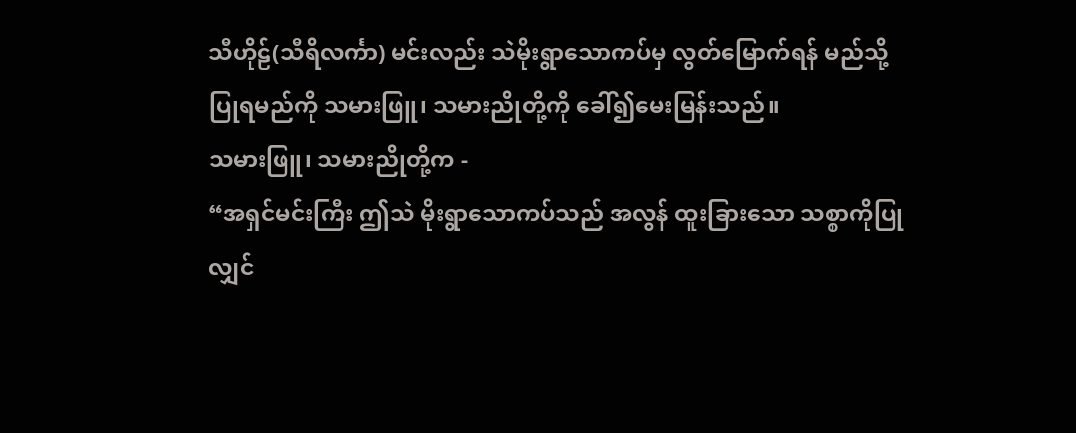သီဟိုဠ်(သီရိလင်္ကာ) မင်းလည်း သဲမိုးရွာသောကပ်မှ လွတ်မြောက်ရန် မည်သို့ပြုရမည်ကို သမားဖြူ၊ သမားညိုတို့ကို ခေါ်၍မေးမြန်းသည်။
သမားဖြူ၊ သမားညိုတို့က -
“အရှင်မင်းကြီး ဤသဲ မိုးရွာသောကပ်သည် အလွန် ထူးခြားသော သစ္စာကိုပြုလျှင်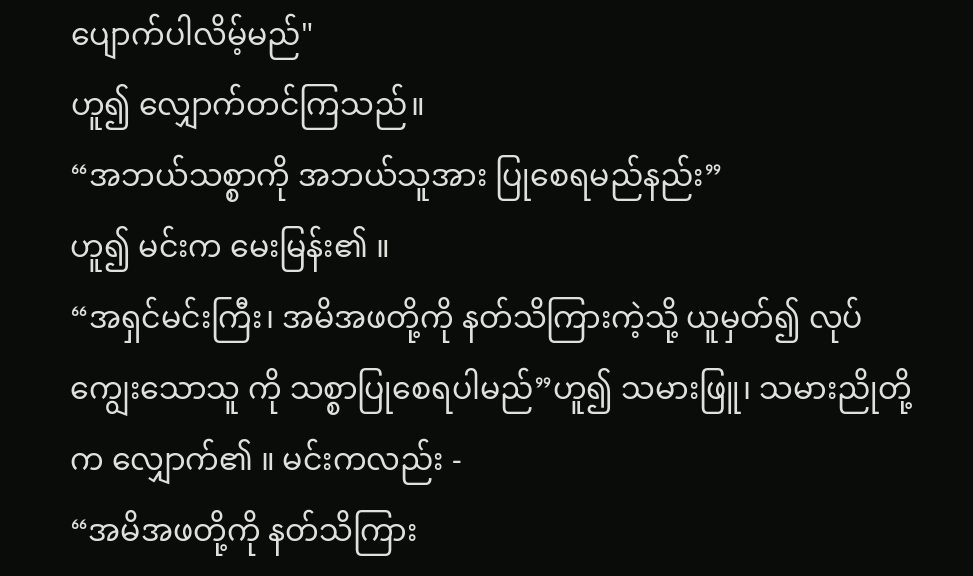ပျောက်ပါလိမ့်မည်"
ဟူ၍ လျှောက်တင်ကြသည်။
“အဘယ်သစ္စာကို အဘယ်သူအား ပြုစေရမည်နည်း”
ဟူ၍ မင်းက မေးမြန်း၏ ။
“အရှင်မင်းကြီး၊ အမိအဖတို့ကို နတ်သိကြားကဲ့သို့ ယူမှတ်၍ လုပ်ကျွေးသောသူ ကို သစ္စာပြုစေရပါမည်”ဟူ၍ သမားဖြူ၊ သမားညိုတို့က လျှောက်၏ ။ မင်းကလည်း -
“အမိအဖတို့ကို နတ်သိကြား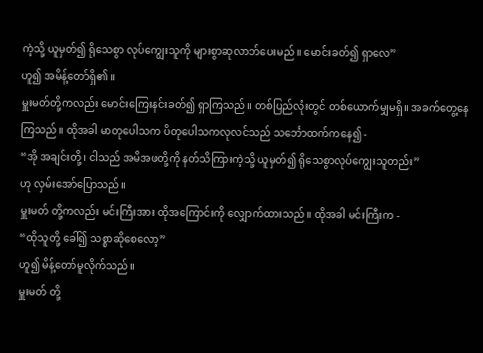ကဲ့သို့ ယူမှတ်၍ ရိုသေစွာ လုပ်ကျွေးသူကို များစွာဆုလာဘ်ပေးမည်။ မောင်းခတ်၍ ရှာလေ”
ဟူ၍ အမိန့်တော်ရှိ၏ ။
မှူးမတ်တို့ကလည်း မောင်းကြေးနင်းခတ်၍ ရှာကြသည်။ တစ်ပြည်လုံးတွင် တစ်ယောက်မျှမရှိ။ အခက်တွေ့နေကြသည်။ ထိုအခါ မာတုပေါသက ပိတုပေါသကလုလင်သည် သင်္ဘောထက်ကနေ၍ -
“အို အချင်းတို့၊ ငါသည် အမိအဖတို့ကို နတ်သိကြားကဲ့သို့ ယူမှတ်၍ ရိုသေစွာလုပ်ကျွေးသူတည်း”
ဟု လှမ်းအော်ပြောသည်။
မှူးမတ် တို့ကလည်း မင်းကြီးအား ထိုအကြောင်းကို လျှောက်ထားသည်။ ထိုအခါ မင်းကြီးက -
“ထိုသူတို့ ခေါ်၍ သစ္စာဆိုစေလော့”
ဟူ၍ မိန့်တော်မူလိုက်သည်။
မှူးမတ် တို့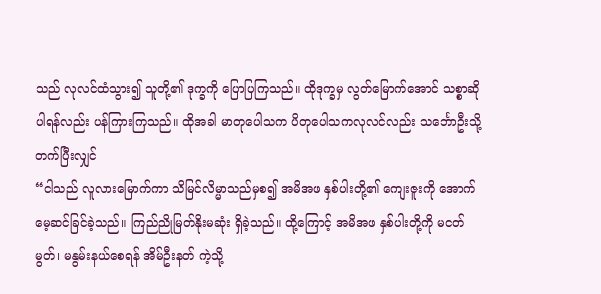သည် လုလင်ထံသွား၍ သူတို့၏ ဒုက္ခကို ပြောပြကြသည်။ ထိုဒုက္ခမှ လွတ်မြောက်အောင် သစ္စာဆိုပါရန်လည်း ပန်ကြားကြသည်။ ထိုအခါ မာတုပေါသက ပိတုပေါသကလုလင်လည်း သင်္ဘောဦးသို့ တက်ပြီးလျှင်
“ငါသည် လူလားမြောက်ကာ သိမြင်လိမ္မာသည်မှစ၍ အမိအဖ နှစ်ပါးတို့၏ ကျေးဇူးကို အောက်မေ့ဆင်ခြင်ခဲ့သည်။ ကြည်ညိုမြတ်နိုးမဆုံး ရှိခဲ့သည်။ ထို့ကြောင့် အမိအဖ နှစ်ပါးတို့ကို မငတ်မွတ်၊ မနွမ်းနယ်စေရန် အိမ်ဦးနတ် ကဲ့သို့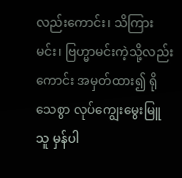လည်းကောင်း၊ သိကြားမင်း၊ ဗြဟ္မာမင်းကဲ့သို့လည်းကောင်း အမှတ်ထား၍ ရိုသေစွာ လုပ်ကျွေးမွေးမြူသူ မှန်ပါ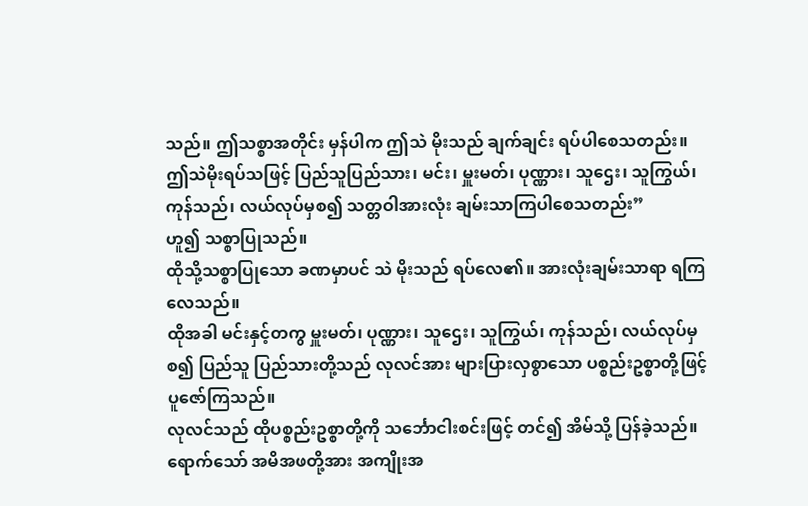သည်။ ဤသစ္စာအတိုင်း မှန်ပါက ဤသဲ မိုးသည် ချက်ချင်း ရပ်ပါစေသတည်း။ ဤသဲမိုးရပ်သဖြင့် ပြည်သူပြည်သား၊ မင်း၊ မှူးမတ်၊ ပုဏ္ဏား၊ သူဌေး၊ သူကြွယ်၊ ကုန်သည်၊ လယ်လုပ်မှစ၍ သတ္တဝါအားလုံး ချမ်းသာကြပါစေသတည်း”
ဟူ၍ သစ္စာပြုသည်။
ထိုသို့သစ္စာပြုသော ခဏမှာပင် သဲ မိုးသည် ရပ်လေ၏။ အားလုံးချမ်းသာရာ ရကြလေသည်။
ထိုအခါ မင်းနှင့်တကွ မှူးမတ်၊ ပုဏ္ဏား၊ သူဌေး၊ သူကြွယ်၊ ကုန်သည်၊ လယ်လုပ်မှစ၍ ပြည်သူ ပြည်သားတို့သည် လုလင်အား များပြားလှစွာသော ပစ္စည်းဥစ္စာတို့ဖြင့် ပူဇော်ကြသည်။
လုလင်သည် ထိုပစ္စည်းဥစ္စာတို့ကို သင်္ဘောငါးစင်းဖြင့် တင်၍ အိမ်သို့ ပြန်ခဲ့သည်။ ရောက်သော် အမိအဖတို့အား အကျိုးအ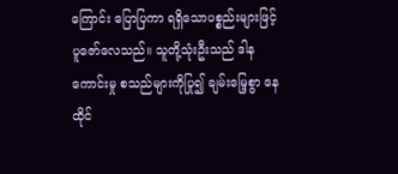ကြောင်း ပြောပြကာ ရရှိသောပစ္စည်းများဖြင့် ပူဇော်လေသည်။ သူတို့သုံးဦးသည် ဒါနကောင်းမှု စသည်များကိုပြု၍ ချမ်းမြေ့စွာ နေထိုင်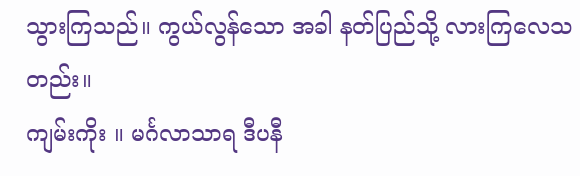သွားကြသည်။ ကွယ်လွန်သော အခါ နတ်ပြည်သို့ လားကြလေသတည်း။
ကျမ်းကိုး ။ မင်္ဂလာသာရ ဒီပနီ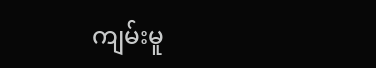ကျမ်းမူ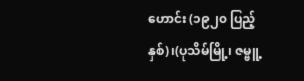ဟောင်း (၁၉၂၀ ပြည့်နှစ်)၊(ပုသိမ်မြို့၊ ဇမ္ဗူ့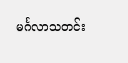မင်္ဂလာသတင်း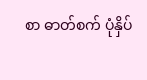စာ ဓာတ်စက် ပုံနှိပ်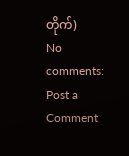တိုက်)
No comments:
Post a Comment